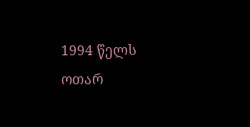1994 წელს ოთარ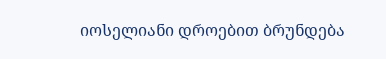იოსელიანი დროებით ბრუნდება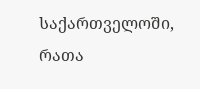საქართველოში, რათა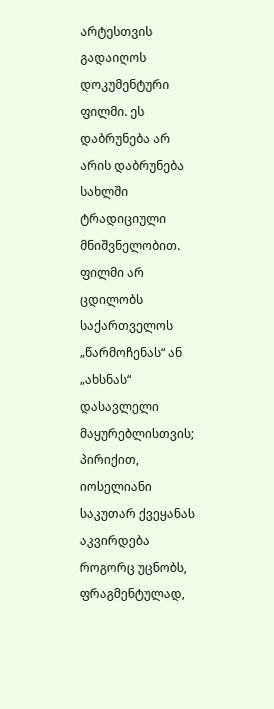არტესთვის გადაიღოს დოკუმენტური ფილმი. ეს დაბრუნება არ არის დაბრუნება სახლში ტრადიციული მნიშვნელობით. ფილმი არ ცდილობს საქართველოს „წარმოჩენას“ ან „ახსნას“ დასავლელი მაყურებლისთვის; პირიქით, იოსელიანი საკუთარ ქვეყანას აკვირდება როგორც უცნობს, ფრაგმენტულად,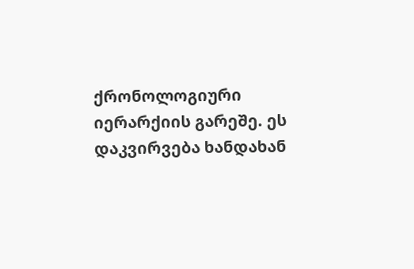ქრონოლოგიური იერარქიის გარეშე. ეს დაკვირვება ხანდახან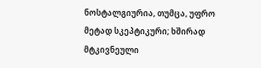ნოსტალგიურია, თუმცა, უფრო მეტად სკეპტიკური; ხშირად მტკივნეული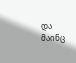და მაინც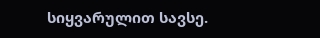სიყვარულით სავსე.